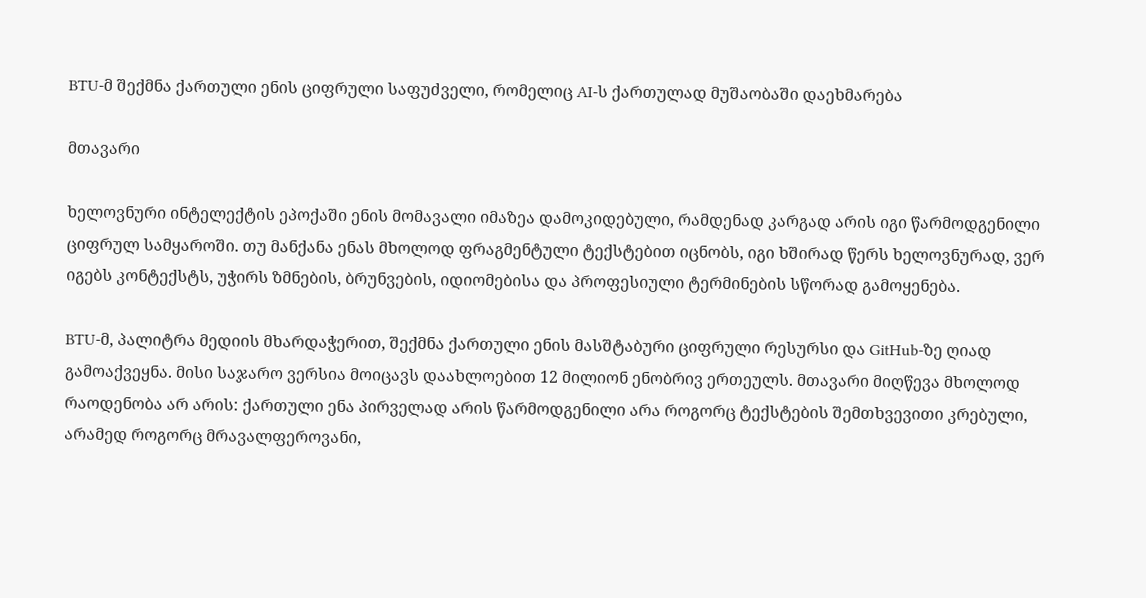BTU-მ შექმნა ქართული ენის ციფრული საფუძველი, რომელიც AI-ს ქართულად მუშაობაში დაეხმარება

მთავარი

ხელოვნური ინტელექტის ეპოქაში ენის მომავალი იმაზეა დამოკიდებული, რამდენად კარგად არის იგი წარმოდგენილი ციფრულ სამყაროში. თუ მანქანა ენას მხოლოდ ფრაგმენტული ტექსტებით იცნობს, იგი ხშირად წერს ხელოვნურად, ვერ იგებს კონტექსტს, უჭირს ზმნების, ბრუნვების, იდიომებისა და პროფესიული ტერმინების სწორად გამოყენება.

BTU-მ, პალიტრა მედიის მხარდაჭერით, შექმნა ქართული ენის მასშტაბური ციფრული რესურსი და GitHub-ზე ღიად გამოაქვეყნა. მისი საჯარო ვერსია მოიცავს დაახლოებით 12 მილიონ ენობრივ ერთეულს. მთავარი მიღწევა მხოლოდ რაოდენობა არ არის: ქართული ენა პირველად არის წარმოდგენილი არა როგორც ტექსტების შემთხვევითი კრებული, არამედ როგორც მრავალფეროვანი,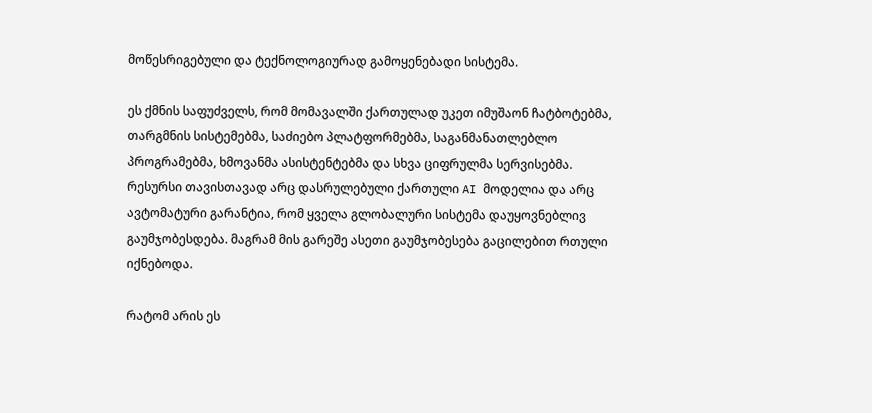მოწესრიგებული და ტექნოლოგიურად გამოყენებადი სისტემა.

ეს ქმნის საფუძველს, რომ მომავალში ქართულად უკეთ იმუშაონ ჩატბოტებმა, თარგმნის სისტემებმა, საძიებო პლატფორმებმა, საგანმანათლებლო პროგრამებმა, ხმოვანმა ასისტენტებმა და სხვა ციფრულმა სერვისებმა. რესურსი თავისთავად არც დასრულებული ქართული AI მოდელია და არც ავტომატური გარანტია, რომ ყველა გლობალური სისტემა დაუყოვნებლივ გაუმჯობესდება. მაგრამ მის გარეშე ასეთი გაუმჯობესება გაცილებით რთული იქნებოდა.

რატომ არის ეს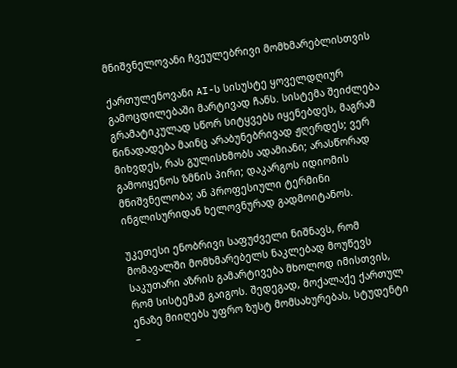მნიშვნელოვანი ჩვეულებრივი მომხმარებლისთვის

ქართულენოვანი AI-ს სისუსტე ყოველდღიურ გამოცდილებაში მარტივად ჩანს. სისტემა შეიძლება გრამატიკულად სწორ სიტყვებს იყენებდეს, მაგრამ წინადადება მაინც არაბუნებრივად ჟღერდეს; ვერ მიხვდეს, რას გულისხმობს ადამიანი; არასწორად გამოიყენოს ზმნის პირი; დაკარგოს იდიომის მნიშვნელობა; ან პროფესიული ტერმინი ინგლისურიდან ხელოვნურად გადმოიტანოს.

უკეთესი ენობრივი საფუძველი ნიშნავს, რომ მომავალში მომხმარებელს ნაკლებად მოუწევს საკუთარი აზრის გამარტივება მხოლოდ იმისთვის, რომ სისტემამ გაიგოს. შედეგად, მოქალაქე ქართულ ენაზე მიიღებს უფრო ზუსტ მომსახურებას, სტუდენტი –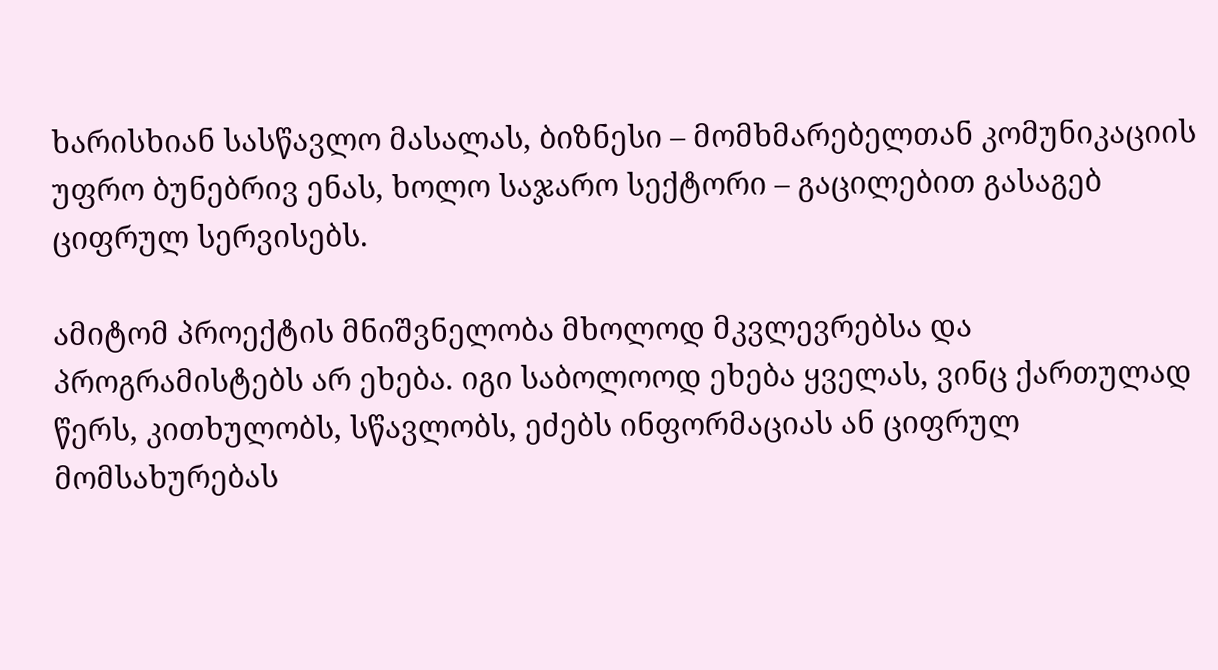ხარისხიან სასწავლო მასალას, ბიზნესი – მომხმარებელთან კომუნიკაციის უფრო ბუნებრივ ენას, ხოლო საჯარო სექტორი – გაცილებით გასაგებ ციფრულ სერვისებს.

ამიტომ პროექტის მნიშვნელობა მხოლოდ მკვლევრებსა და პროგრამისტებს არ ეხება. იგი საბოლოოდ ეხება ყველას, ვინც ქართულად წერს, კითხულობს, სწავლობს, ეძებს ინფორმაციას ან ციფრულ მომსახურებას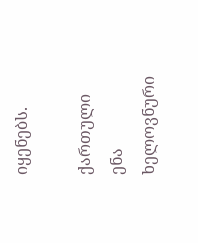იყენებს.

ქართული ენა ხელოვნური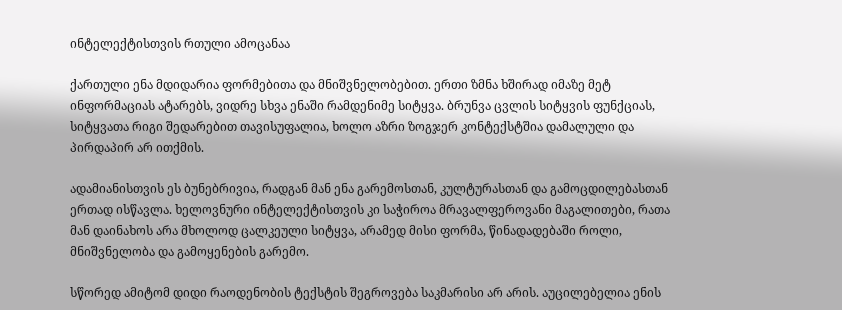ინტელექტისთვის რთული ამოცანაა

ქართული ენა მდიდარია ფორმებითა და მნიშვნელობებით. ერთი ზმნა ხშირად იმაზე მეტ ინფორმაციას ატარებს, ვიდრე სხვა ენაში რამდენიმე სიტყვა. ბრუნვა ცვლის სიტყვის ფუნქციას, სიტყვათა რიგი შედარებით თავისუფალია, ხოლო აზრი ზოგჯერ კონტექსტშია დამალული და პირდაპირ არ ითქმის.

ადამიანისთვის ეს ბუნებრივია, რადგან მან ენა გარემოსთან, კულტურასთან და გამოცდილებასთან ერთად ისწავლა. ხელოვნური ინტელექტისთვის კი საჭიროა მრავალფეროვანი მაგალითები, რათა მან დაინახოს არა მხოლოდ ცალკეული სიტყვა, არამედ მისი ფორმა, წინადადებაში როლი, მნიშვნელობა და გამოყენების გარემო.

სწორედ ამიტომ დიდი რაოდენობის ტექსტის შეგროვება საკმარისი არ არის. აუცილებელია ენის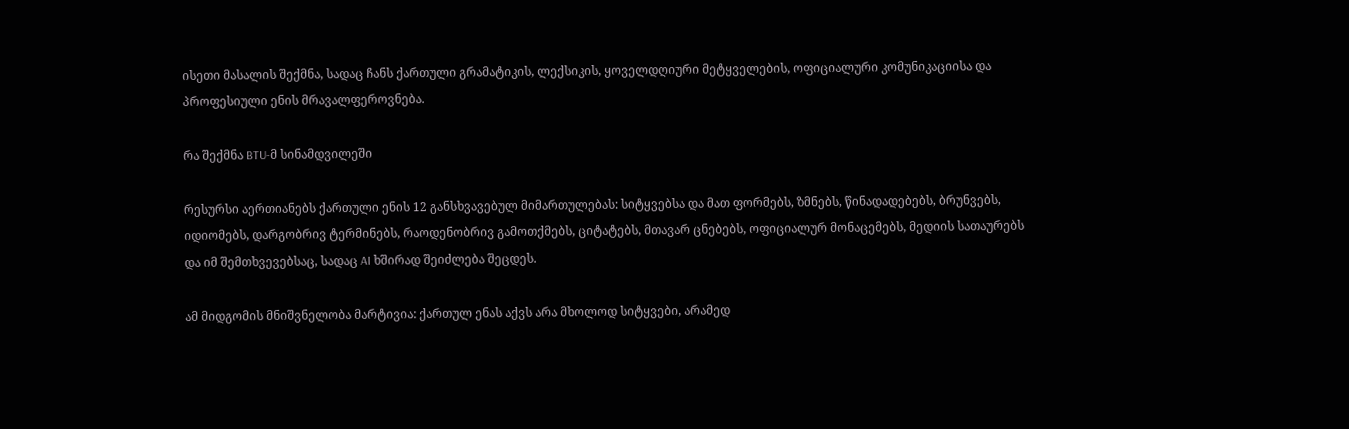ისეთი მასალის შექმნა, სადაც ჩანს ქართული გრამატიკის, ლექსიკის, ყოველდღიური მეტყველების, ოფიციალური კომუნიკაციისა და პროფესიული ენის მრავალფეროვნება.

რა შექმნა BTU-მ სინამდვილეში

რესურსი აერთიანებს ქართული ენის 12 განსხვავებულ მიმართულებას: სიტყვებსა და მათ ფორმებს, ზმნებს, წინადადებებს, ბრუნვებს, იდიომებს, დარგობრივ ტერმინებს, რაოდენობრივ გამოთქმებს, ციტატებს, მთავარ ცნებებს, ოფიციალურ მონაცემებს, მედიის სათაურებს და იმ შემთხვევებსაც, სადაც AI ხშირად შეიძლება შეცდეს.

ამ მიდგომის მნიშვნელობა მარტივია: ქართულ ენას აქვს არა მხოლოდ სიტყვები, არამედ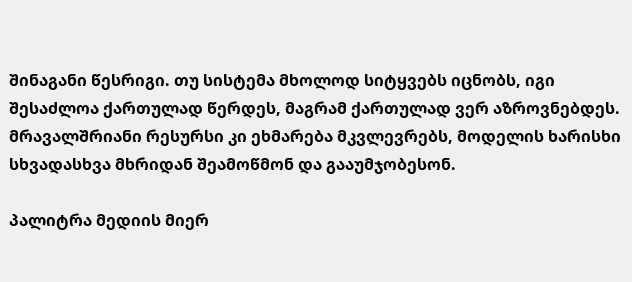შინაგანი წესრიგი. თუ სისტემა მხოლოდ სიტყვებს იცნობს, იგი შესაძლოა ქართულად წერდეს, მაგრამ ქართულად ვერ აზროვნებდეს. მრავალშრიანი რესურსი კი ეხმარება მკვლევრებს, მოდელის ხარისხი სხვადასხვა მხრიდან შეამოწმონ და გააუმჯობესონ.

პალიტრა მედიის მიერ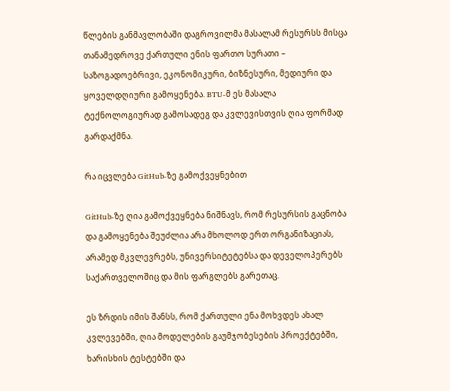წლების განმავლობაში დაგროვილმა მასალამ რესურსს მისცა თანამედროვე ქართული ენის ფართო სურათი – საზოგადოებრივი, ეკონომიკური, ბიზნესური, მედიური და ყოველდღიური გამოყენება. BTU-მ ეს მასალა ტექნოლოგიურად გამოსადეგ და კვლევისთვის ღია ფორმად გარდაქმნა.

რა იცვლება GitHub-ზე გამოქვეყნებით

GitHub-ზე ღია გამოქვეყნება ნიშნავს, რომ რესურსის გაცნობა და გამოყენება შეუძლია არა მხოლოდ ერთ ორგანიზაციას, არამედ მკვლევრებს, უნივერსიტეტებსა და დეველოპერებს საქართველოშიც და მის ფარგლებს გარეთაც.

ეს ზრდის იმის შანსს, რომ ქართული ენა მოხვდეს ახალ კვლევებში, ღია მოდელების გაუმჯობესების პროექტებში, ხარისხის ტესტებში და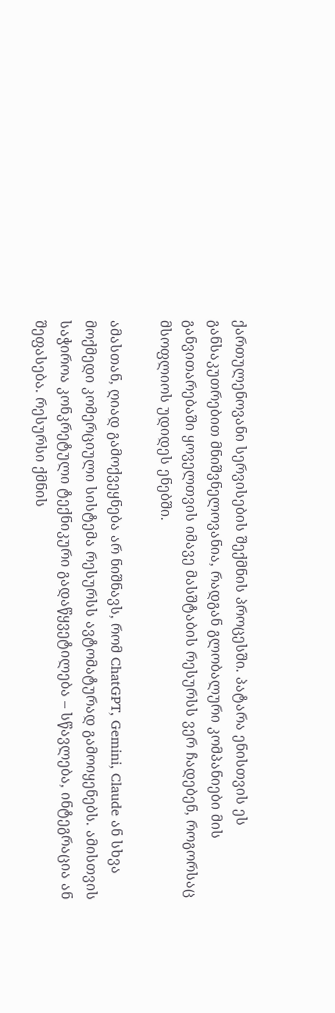ქართულენოვანი სერვისების შექმნის პროცესში. პატარა ენისთვის ეს განსაკუთრებით მნიშვნელოვანია, რადგან გლობალური კომპანიები მის განვითარებაში ყოველთვის იმავე მასშტაბის რესურსს ვერ ჩადებენ, როგორსაც მსოფლიოს უდიდეს ენებში.

ამასთან, ღიად გამოქვეყნება არ ნიშნავს, რომ ChatGPT, Gemini, Claude ან სხვა მოქმედი კომერციული სისტემა რესურსს ავტომატურად გამოიყენებს. ამისთვის საჭიროა კონკრეტული ტექნიკური გადაწყვეტილება – სწავლება, ინტეგრაცია ან შეფასება. რესურსი ქმნის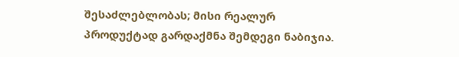შესაძლებლობას; მისი რეალურ პროდუქტად გარდაქმნა შემდეგი ნაბიჯია.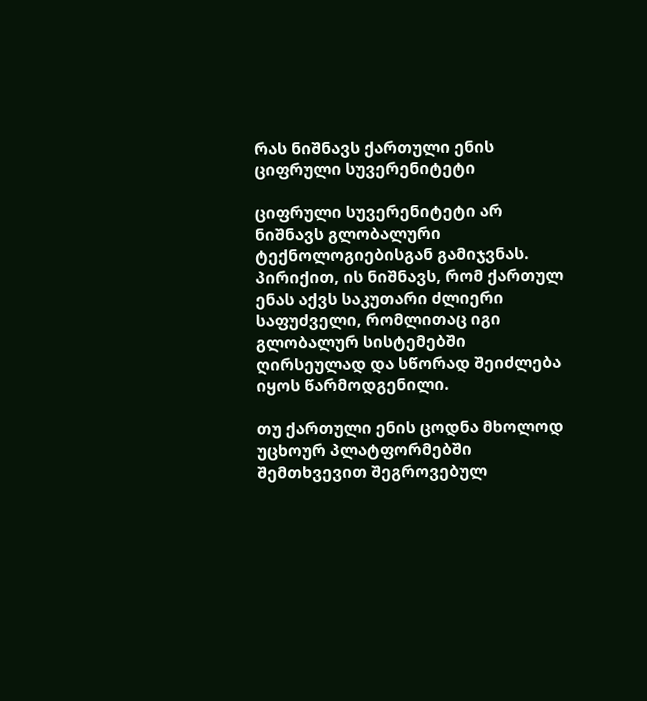რას ნიშნავს ქართული ენის ციფრული სუვერენიტეტი

ციფრული სუვერენიტეტი არ ნიშნავს გლობალური ტექნოლოგიებისგან გამიჯვნას. პირიქით, ის ნიშნავს, რომ ქართულ ენას აქვს საკუთარი ძლიერი საფუძველი, რომლითაც იგი გლობალურ სისტემებში ღირსეულად და სწორად შეიძლება იყოს წარმოდგენილი.

თუ ქართული ენის ცოდნა მხოლოდ უცხოურ პლატფორმებში შემთხვევით შეგროვებულ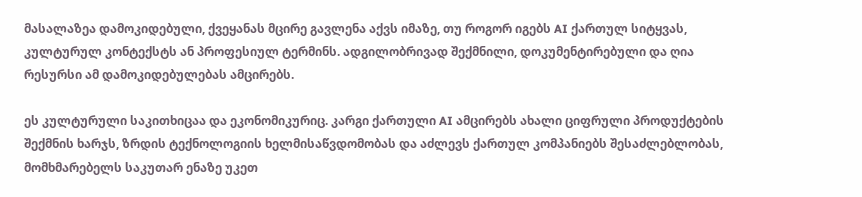მასალაზეა დამოკიდებული, ქვეყანას მცირე გავლენა აქვს იმაზე, თუ როგორ იგებს AI ქართულ სიტყვას, კულტურულ კონტექსტს ან პროფესიულ ტერმინს. ადგილობრივად შექმნილი, დოკუმენტირებული და ღია რესურსი ამ დამოკიდებულებას ამცირებს.

ეს კულტურული საკითხიცაა და ეკონომიკურიც. კარგი ქართული AI ამცირებს ახალი ციფრული პროდუქტების შექმნის ხარჯს, ზრდის ტექნოლოგიის ხელმისაწვდომობას და აძლევს ქართულ კომპანიებს შესაძლებლობას, მომხმარებელს საკუთარ ენაზე უკეთ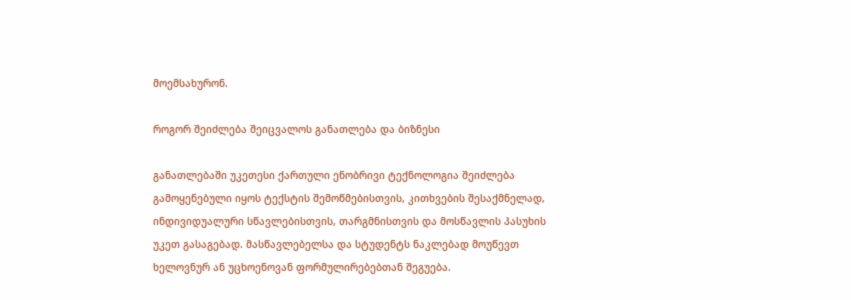მოემსახურონ.

როგორ შეიძლება შეიცვალოს განათლება და ბიზნესი

განათლებაში უკეთესი ქართული ენობრივი ტექნოლოგია შეიძლება გამოყენებული იყოს ტექსტის შემოწმებისთვის, კითხვების შესაქმნელად, ინდივიდუალური სწავლებისთვის, თარგმნისთვის და მოსწავლის პასუხის უკეთ გასაგებად. მასწავლებელსა და სტუდენტს ნაკლებად მოუწევთ ხელოვნურ ან უცხოენოვან ფორმულირებებთან შეგუება.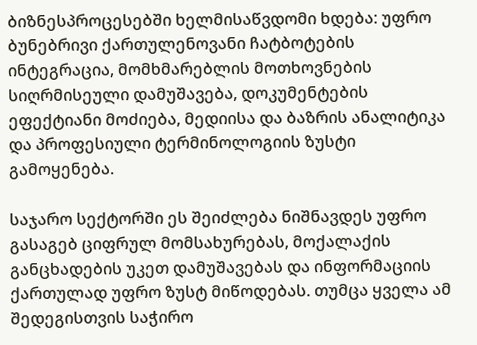ბიზნესპროცესებში ხელმისაწვდომი ხდება: უფრო ბუნებრივი ქართულენოვანი ჩატბოტების ინტეგრაცია, მომხმარებლის მოთხოვნების სიღრმისეული დამუშავება, დოკუმენტების ეფექტიანი მოძიება, მედიისა და ბაზრის ანალიტიკა და პროფესიული ტერმინოლოგიის ზუსტი გამოყენება.

საჯარო სექტორში ეს შეიძლება ნიშნავდეს უფრო გასაგებ ციფრულ მომსახურებას, მოქალაქის განცხადების უკეთ დამუშავებას და ინფორმაციის ქართულად უფრო ზუსტ მიწოდებას. თუმცა ყველა ამ შედეგისთვის საჭირო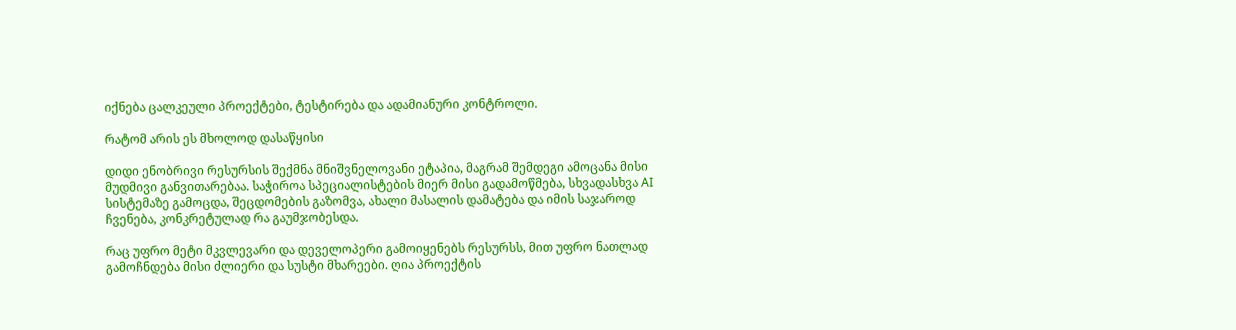იქნება ცალკეული პროექტები, ტესტირება და ადამიანური კონტროლი.

რატომ არის ეს მხოლოდ დასაწყისი

დიდი ენობრივი რესურსის შექმნა მნიშვნელოვანი ეტაპია, მაგრამ შემდეგი ამოცანა მისი მუდმივი განვითარებაა. საჭიროა სპეციალისტების მიერ მისი გადამოწმება, სხვადასხვა AI სისტემაზე გამოცდა, შეცდომების გაზომვა, ახალი მასალის დამატება და იმის საჯაროდ ჩვენება, კონკრეტულად რა გაუმჯობესდა.

რაც უფრო მეტი მკვლევარი და დეველოპერი გამოიყენებს რესურსს, მით უფრო ნათლად გამოჩნდება მისი ძლიერი და სუსტი მხარეები. ღია პროექტის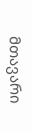მთავარი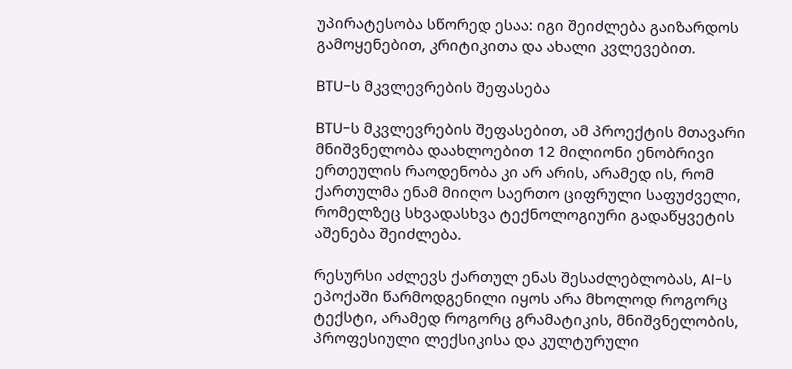უპირატესობა სწორედ ესაა: იგი შეიძლება გაიზარდოს გამოყენებით, კრიტიკითა და ახალი კვლევებით.

BTU-ს მკვლევრების შეფასება

BTU-ს მკვლევრების შეფასებით, ამ პროექტის მთავარი მნიშვნელობა დაახლოებით 12 მილიონი ენობრივი ერთეულის რაოდენობა კი არ არის, არამედ ის, რომ ქართულმა ენამ მიიღო საერთო ციფრული საფუძველი, რომელზეც სხვადასხვა ტექნოლოგიური გადაწყვეტის აშენება შეიძლება.

რესურსი აძლევს ქართულ ენას შესაძლებლობას, AI-ს ეპოქაში წარმოდგენილი იყოს არა მხოლოდ როგორც ტექსტი, არამედ როგორც გრამატიკის, მნიშვნელობის, პროფესიული ლექსიკისა და კულტურული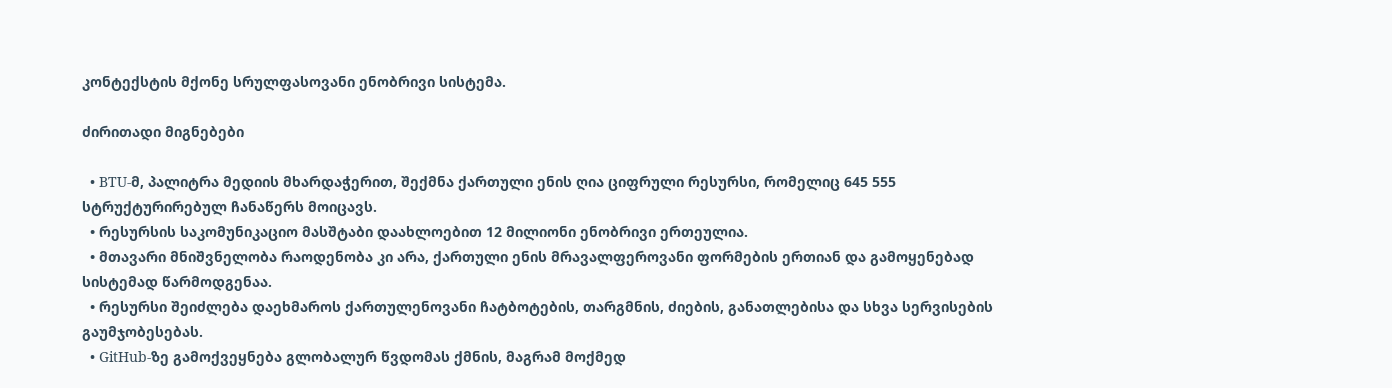კონტექსტის მქონე სრულფასოვანი ენობრივი სისტემა.

ძირითადი მიგნებები

  • BTU-მ, პალიტრა მედიის მხარდაჭერით, შექმნა ქართული ენის ღია ციფრული რესურსი, რომელიც 645 555 სტრუქტურირებულ ჩანაწერს მოიცავს.
  • რესურსის საკომუნიკაციო მასშტაბი დაახლოებით 12 მილიონი ენობრივი ერთეულია.
  • მთავარი მნიშვნელობა რაოდენობა კი არა, ქართული ენის მრავალფეროვანი ფორმების ერთიან და გამოყენებად სისტემად წარმოდგენაა.
  • რესურსი შეიძლება დაეხმაროს ქართულენოვანი ჩატბოტების, თარგმნის, ძიების, განათლებისა და სხვა სერვისების გაუმჯობესებას.
  • GitHub-ზე გამოქვეყნება გლობალურ წვდომას ქმნის, მაგრამ მოქმედ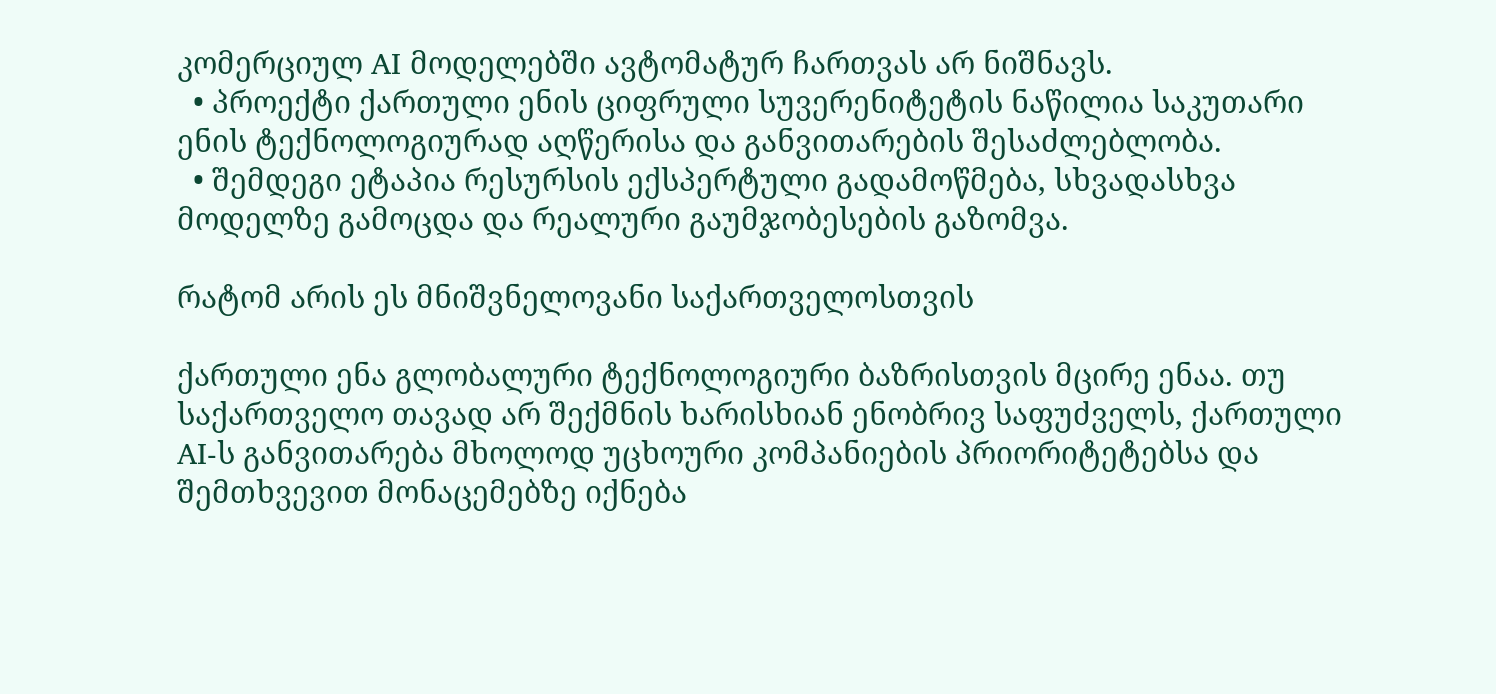კომერციულ AI მოდელებში ავტომატურ ჩართვას არ ნიშნავს.
  • პროექტი ქართული ენის ციფრული სუვერენიტეტის ნაწილია საკუთარი ენის ტექნოლოგიურად აღწერისა და განვითარების შესაძლებლობა.
  • შემდეგი ეტაპია რესურსის ექსპერტული გადამოწმება, სხვადასხვა მოდელზე გამოცდა და რეალური გაუმჯობესების გაზომვა.

რატომ არის ეს მნიშვნელოვანი საქართველოსთვის

ქართული ენა გლობალური ტექნოლოგიური ბაზრისთვის მცირე ენაა. თუ საქართველო თავად არ შექმნის ხარისხიან ენობრივ საფუძველს, ქართული AI-ს განვითარება მხოლოდ უცხოური კომპანიების პრიორიტეტებსა და შემთხვევით მონაცემებზე იქნება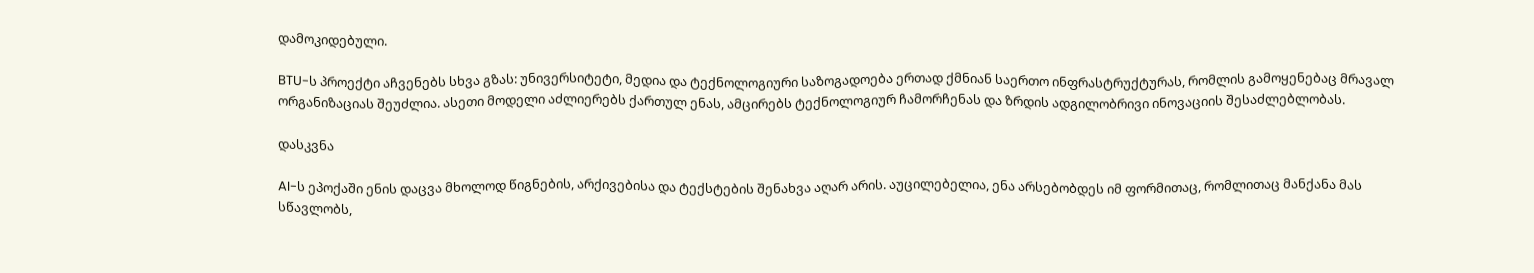დამოკიდებული.

BTU-ს პროექტი აჩვენებს სხვა გზას: უნივერსიტეტი, მედია და ტექნოლოგიური საზოგადოება ერთად ქმნიან საერთო ინფრასტრუქტურას, რომლის გამოყენებაც მრავალ ორგანიზაციას შეუძლია. ასეთი მოდელი აძლიერებს ქართულ ენას, ამცირებს ტექნოლოგიურ ჩამორჩენას და ზრდის ადგილობრივი ინოვაციის შესაძლებლობას.

დასკვნა

AI-ს ეპოქაში ენის დაცვა მხოლოდ წიგნების, არქივებისა და ტექსტების შენახვა აღარ არის. აუცილებელია, ენა არსებობდეს იმ ფორმითაც, რომლითაც მანქანა მას სწავლობს,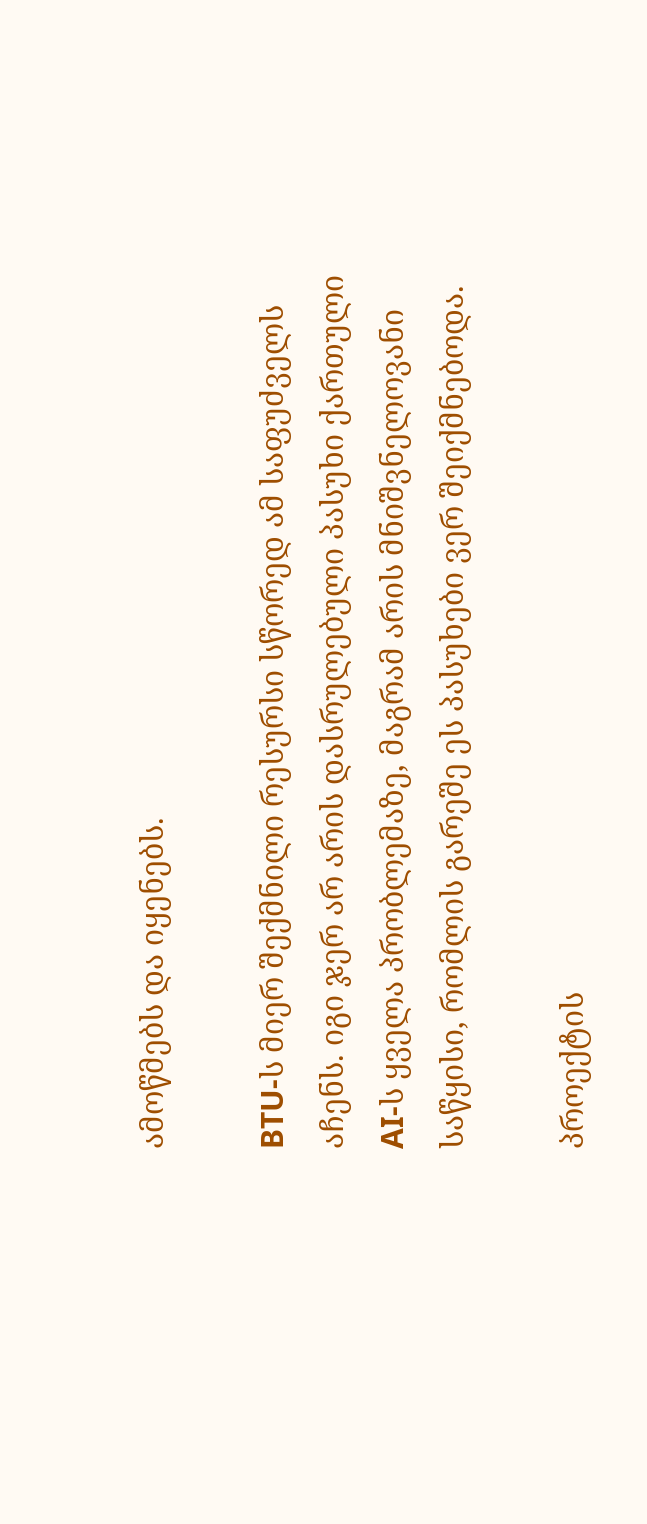ამოწმებს და იყენებს.

BTU-ს მიერ შექმნილი რესურსი სწორედ ამ საფუძველს აჩენს. იგი ჯერ არ არის დასრულებული პასუხი ქართული AI-ს ყველა პრობლემაზე, მაგრამ არის მნიშვნელოვანი საწყისი, რომლის გარეშე ეს პასუხები ვერ შეიქმნებოდა.

პროექტის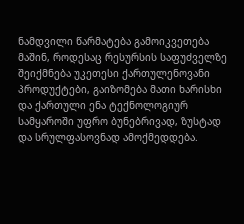ნამდვილი წარმატება გამოიკვეთება მაშინ, როდესაც რესურსის საფუძველზე შეიქმნება უკეთესი ქართულენოვანი პროდუქტები, გაიზომება მათი ხარისხი და ქართული ენა ტექნოლოგიურ სამყაროში უფრო ბუნებრივად, ზუსტად და სრულფასოვნად ამოქმედდება.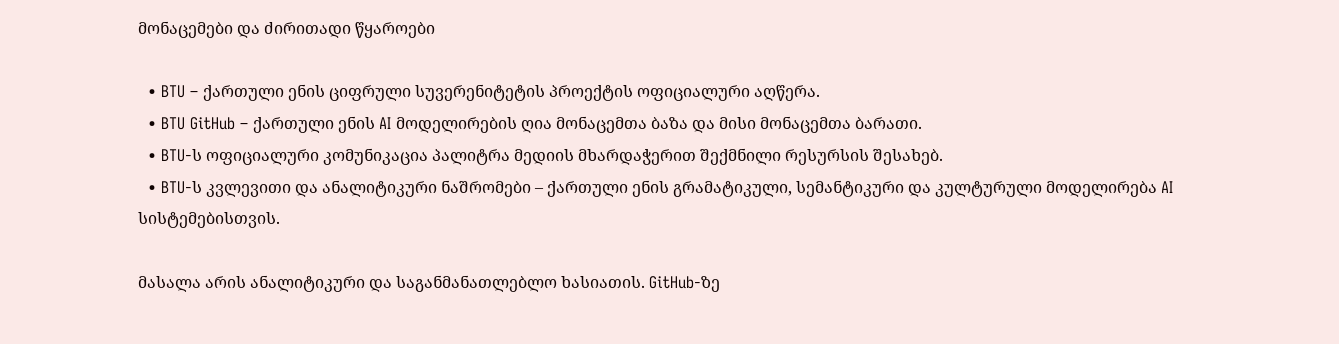მონაცემები და ძირითადი წყაროები

  • BTU – ქართული ენის ციფრული სუვერენიტეტის პროექტის ოფიციალური აღწერა.
  • BTU GitHub – ქართული ენის AI მოდელირების ღია მონაცემთა ბაზა და მისი მონაცემთა ბარათი.
  • BTU-ს ოფიციალური კომუნიკაცია პალიტრა მედიის მხარდაჭერით შექმნილი რესურსის შესახებ.
  • BTU-ს კვლევითი და ანალიტიკური ნაშრომები – ქართული ენის გრამატიკული, სემანტიკური და კულტურული მოდელირება AI სისტემებისთვის.

მასალა არის ანალიტიკური და საგანმანათლებლო ხასიათის. GitHub-ზე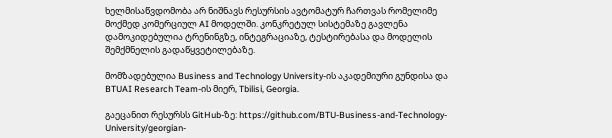ხელმისაწვდომობა არ ნიშნავს რესურსის ავტომატურ ჩართვას რომელიმე მოქმედ კომერციულ AI მოდელში. კონკრეტულ სისტემაზე გავლენა დამოკიდებულია ტრენინგზე, ინტეგრაციაზე, ტესტირებასა და მოდელის შემქმნელის გადაწყვეტილებაზე.

მომზადებულია Business and Technology University-ის აკადემიური გუნდისა და BTUAI Research Team-ის მიერ, Tbilisi, Georgia.

გაეცანით რესურსს GitHub-ზე: https://github.com/BTU-Business-and-Technology-University/georgian-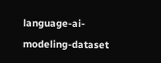language-ai-modeling-dataset